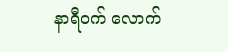နာရီဝက် လောက်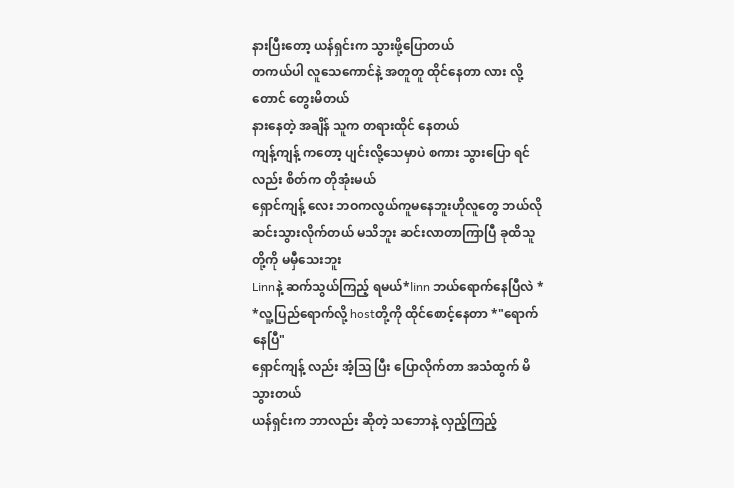နားပြီးတော့ ယန်ရှင်းက သွားဖို့ပြောတယ်
တကယ်ပါ လူသေကောင်နဲ့ အတူတူ ထိုင်နေတာ လား လို့ တောင် တွေးမိတယ်
နားနေတဲ့ အချိန် သူက တရားထိုင် နေတယ်
ကျန့်ကျန့် ကတော့ ပျင်းလို့သေမှာပဲ စကား သွားပြော ရင် လည်း စိတ်က တိုအုံးမယ်
ရှောင်ကျန့် လေး ဘဝကလွယ်ကူမနေဘူးဟိုလူတွေ ဘယ်လို ဆင်းသွားလိုက်တယ် မသိဘူး ဆင်းလာတာကြာပြီ ခုထိသူတို့ကို မမှီသေးဘူး
Linnနဲ့ ဆက်သွယ်ကြည့် ရမယ်*linn ဘယ်ရောက်နေပြီလဲ *
*လူ့ပြည်ရောက်လို့ hostတို့ကို ထိုင်စောင့်နေတာ *"ရောက်နေပြီ"
ရှောင်ကျန့် လည်း အံ့ဩ ပြီး ပြောလိုက်တာ အသံထွက် မိသွားတယ်
ယန်ရှင်းက ဘာလည်း ဆိုတဲ့ သဘောနဲ့ လှည့်ကြည့်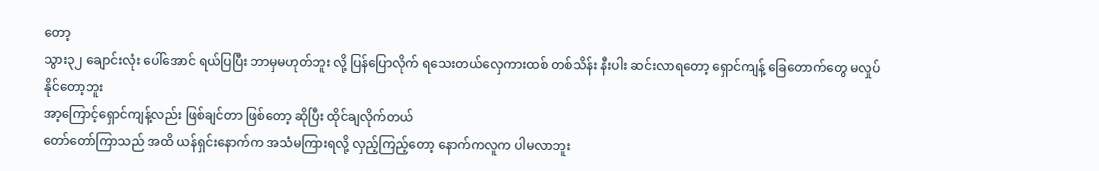တော့
သွား၃၂ ချောင်းလုံး ပေါ်အောင် ရယ်ပြပြီး ဘာမှမဟုတ်ဘူး လို့ ပြန်ပြောလိုက် ရသေးတယ်လှေကားထစ် တစ်သိန်း နီးပါး ဆင်းလာရတော့ ရှောင်ကျန့် ခြေတောက်တွေ မလှုပ်နိုင်တော့ဘူး
အာ့ကြောင့်ရှောင်ကျန့်လည်း ဖြစ်ချင်တာ ဖြစ်တော့ ဆိုပြီး ထိုင်ချလိုက်တယ်
တော်တော်ကြာသည် အထိ ယန်ရှင်းနောက်က အသံမကြားရလို့ လှည့်ကြည့်တော့ နောက်ကလူက ပါမလာဘူး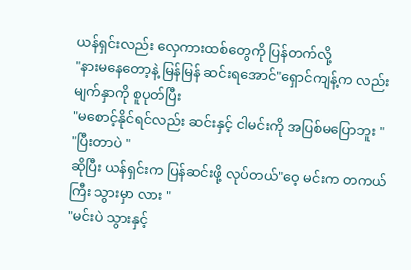ယန်ရှင်းလည်း လှေကားထစ်တွေကို ပြန်တက်လို့
"နားမနေတော့နဲ့ မြန်မြန် ဆင်းရအောင်"ရှောင်ကျန့်က လည်း မျက်နှာကို စူပုတ်ပြီး
"မစောင့်နိုင်ရင်လည်း ဆင်းနှင့် ငါမင်းကို အပြစ်မပြောဘူး "
"ပြီးတာပဲ "
ဆိုပြီး ယန်ရှင်းက ပြန်ဆင်းဖို့ လုပ်တယ်"ဝေ့ မင်းက တကယ် ကြီး သွားမှာ လား "
"မင်းပဲ သွားနှင့်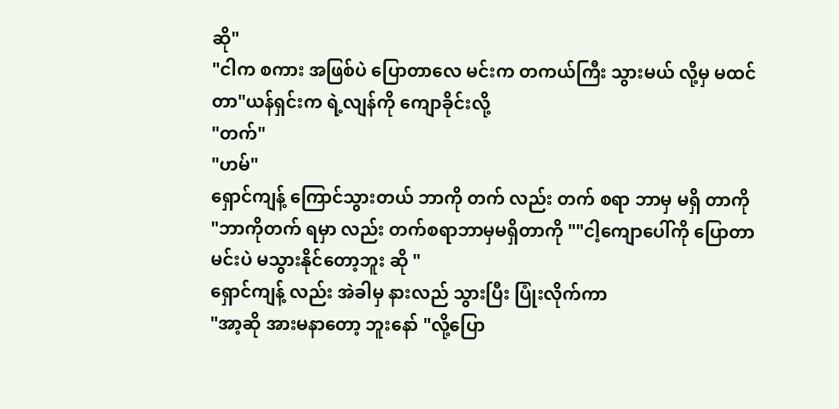ဆို"
"ငါက စကား အဖြစ်ပဲ ပြောတာလေ မင်းက တကယ်ကြီး သွားမယ် လို့မှ မထင်တာ"ယန်ရှင်းက ရဲ့လျန်ကို ကျောခိုင်းလို့
"တက်"
"ဟမ်"
ရှောင်ကျန့် ကြောင်သွားတယ် ဘာကို တက် လည်း တက် စရာ ဘာမှ မရှိ တာကို
"ဘာကိုတက် ရမှာ လည်း တက်စရာဘာမှမရှိတာကို ""ငါ့ကျောပေါ်ကို ပြောတာ မင်းပဲ မသွားနိုင်တော့ဘူး ဆို "
ရှောင်ကျန့် လည်း အဲခါမှ နားလည် သွားပြီး ပြုံးလိုက်ကာ
"အာ့ဆို အားမနာတော့ ဘူးနော် "လို့ပြော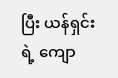ပြီး ယန်ရှင်းရဲ့ ကျော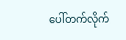ပေါ်တက်လိုက်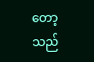တော့သည်